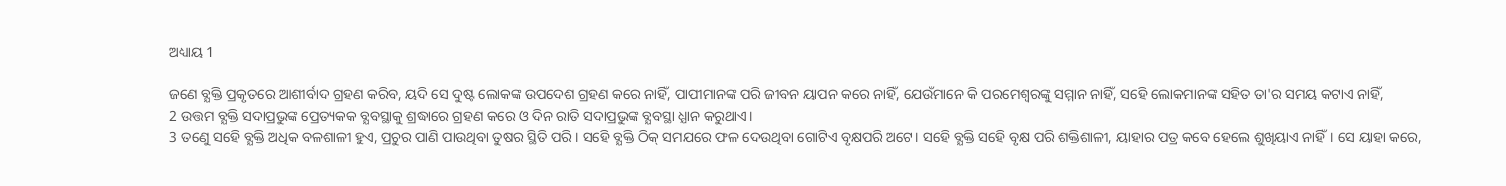ଅଧ୍ୟାୟ 1

ଜଣେ ବ୍ଯକ୍ତି ପ୍ରକୃତରେ ଆଶୀର୍ବାଦ ଗ୍ରହଣ କରିବ, ୟଦି ସେ ଦୁଷ୍ଟ ଲୋକଙ୍କ ଉପଦେଶ ଗ୍ରହଣ କରେ ନାହିଁ, ପାପୀମାନଙ୍କ ପରି ଜୀବନ ୟାପନ କରେ ନାହିଁ, ଯେଉଁମାନେ କି ପରମେଶ୍ବରଙ୍କୁ ସମ୍ମାନ ନାହିଁ, ସହେି ଲୋକମାନଙ୍କ ସହିତ ତା'ର ସମୟ କଟାଏ ନାହିଁ,
2 ଉତ୍ତମ ବ୍ଯକ୍ତି ସଦାପ୍ରଭୁଙ୍କ ପ୍ରେତ୍ୟକକ ବ୍ଯବସ୍ଥାକୁ ଶ୍ରଦ୍ଧାରେ ଗ୍ରହଣ କରେ ଓ ଦିନ ରାତି ସଦାପ୍ରଭୁଙ୍କ ବ୍ଯବସ୍ଥା ଧ୍ଯାନ କରୁଥାଏ।
3 ତଣେୁ ସହେି ବ୍ଯକ୍ତି ଅଧିକ ବଳଶାଳୀ ହୁଏ, ପ୍ରଚୁର ପାଣି ପାଉଥିବା ତୁଷର ସ୍ଥିତି ପରି। ସହେି ବ୍ଯକ୍ତି ଠିକ୍ ସମଯରେ ଫଳ ଦେଉଥିବା ଗୋଟିଏ ବୃକ୍ଷପରି ଅଟେ। ସହେି ବ୍ଯକ୍ତି ସହେି ବୃକ୍ଷ ପରି ଶକ୍ତିଶାଳୀ, ୟାହାର ପତ୍ର କବେ ହେଲେ ଶୁଖିୟାଏ ନାହିଁ। ସେ ୟାହା କରେ,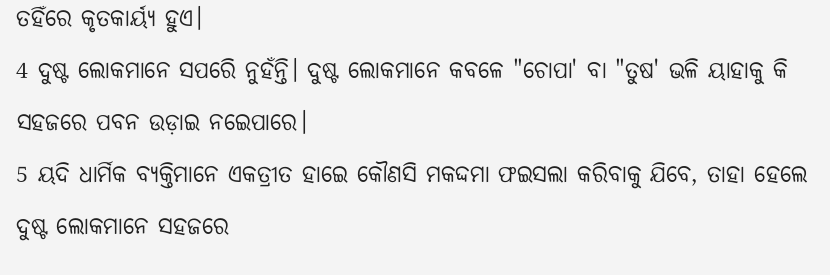ତହିଁରେ କୃତକାର୍ୟ୍ଯ ହୁଏ।
4 ଦୁଷ୍ଟ ଲୋକମାନେ ସପରେି ନୁହଁନ୍ତି। ଦୁଷ୍ଟ ଲୋକମାନେ କବଳେ "ଚୋପା' ବା "ତୁଷ' ଭଳି ୟାହାକୁ କି ସହଜରେ ପବନ ଉଡ଼ାଇ ନଇେପାରେ।
5 ୟଦି ଧାର୍ମିକ ବ୍ଯକ୍ତିମାନେ ଏକତ୍ରୀତ ହାଇେ କୌଣସି ମକଦ୍ଦମା ଫଇସଲା କରିବାକୁ ଯିବେ, ତାହା ହେଲେ ଦୁଷ୍ଟ ଲୋକମାନେ ସହଜରେ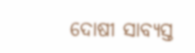ଦୋଷୀ ସାବ୍ଯସ୍ତ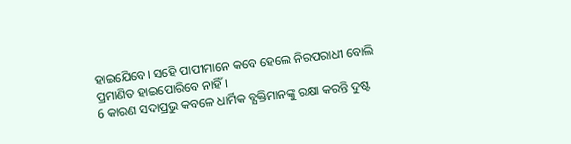ହାଇଯେିବେ। ସହେି ପାପୀମାନେ କବେ ହେଲେ ନିରପରାଧୀ ବୋଲି ପ୍ରମାଣିତ ହାଇପୋରିବେ ନାହିଁ।
6 କାରଣ ସଦାପ୍ରଭୁ କବଳେ ଧାର୍ମିକ ବ୍ଯକ୍ତିମାନଙ୍କୁ ରକ୍ଷା କରନ୍ତି ଦୁଷ୍ଟ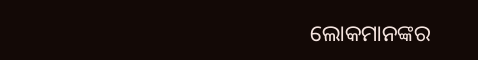ଲୋକମାନଙ୍କର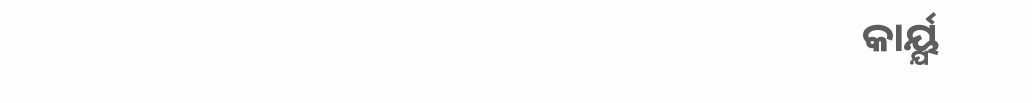କାର୍ୟ୍ଯ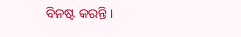ବିନଷ୍ଟ କରନ୍ତି।